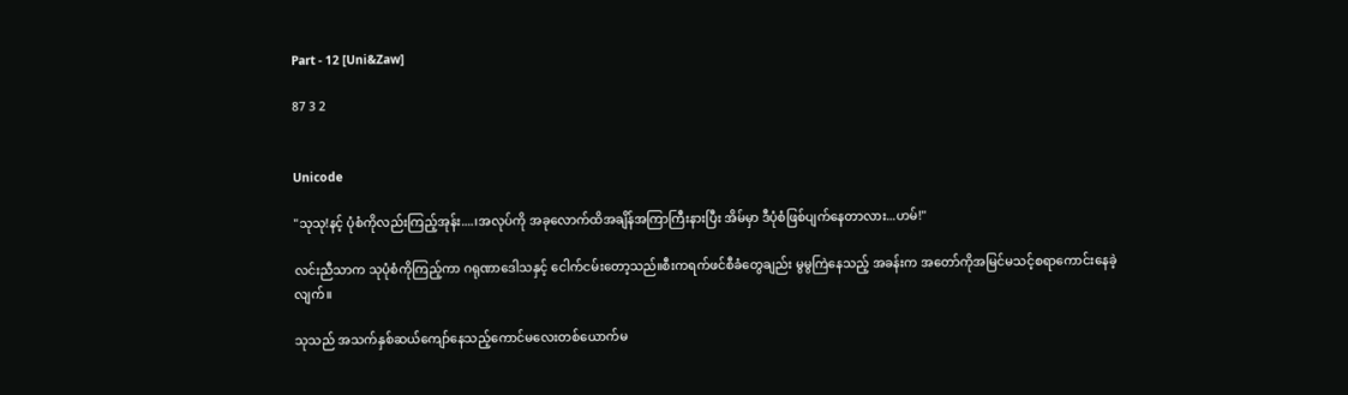Part - 12 [Uni&Zaw]

87 3 2


Unicode

"သုသု!နင့် ပုံစံကိုလည်းကြည့်အုန်း....၊အလုပ်ကို အခုလောက်ထိအချိန်အကြာကြီးနားပြီး အိမ်မှာ ဒီပုံစံဖြစ်ပျက်နေတာလား...ဟမ်!"

လင်းညီသာက သုပုံစံကိုကြည့်ကာ ဂရုဏာဒေါသနှင့် ငေါက်ငမ်းတော့သည်။စီးကရက်ဖင်စီခံတွေချည်း မွမွကြဲနေသည့် အခန်းက အတော်ကိုအမြင်မသင့်စရာကောင်းနေခဲ့လျက်။

သုသည် အသက်နှစ်ဆယ်ကျော်နေသည့်ကောင်မလေးတစ်ယောက်မ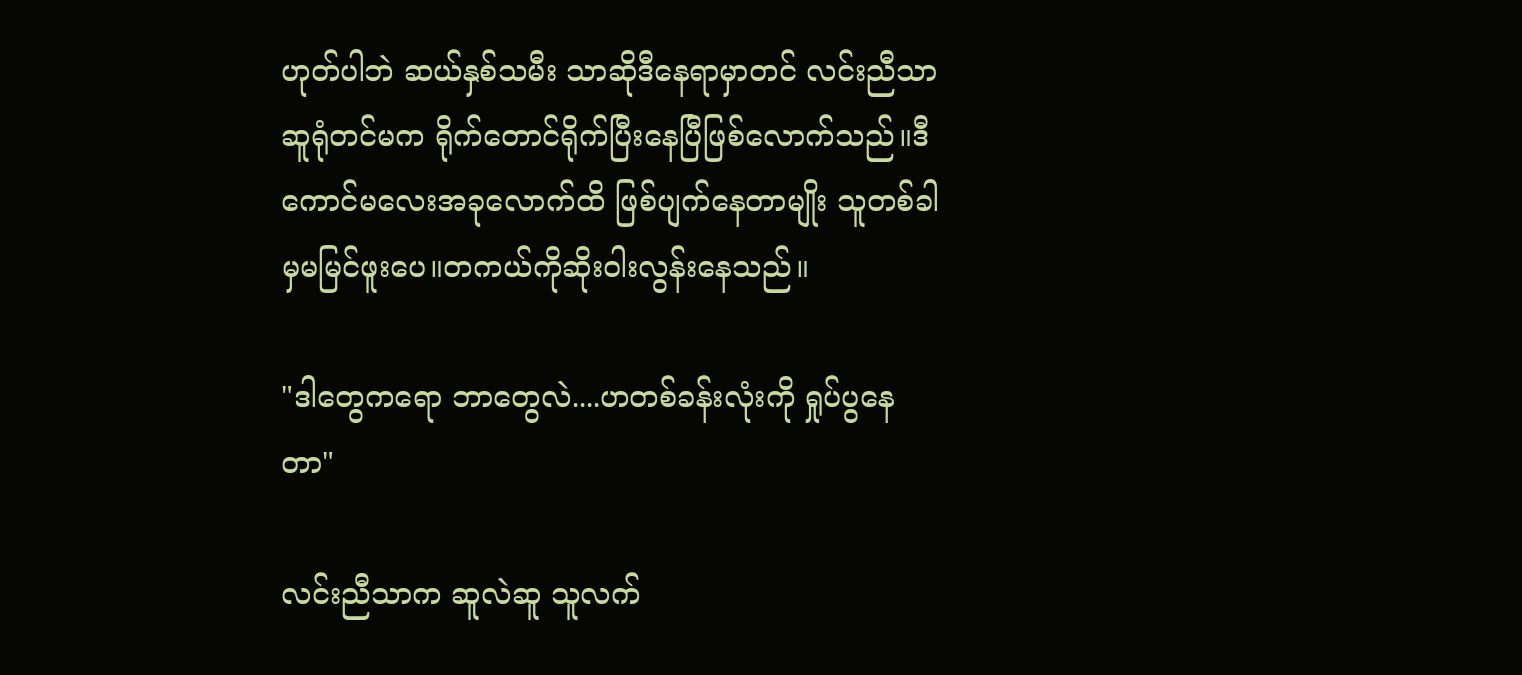ဟုတ်ပါဘဲ ဆယ်နှစ်သမီး သာဆိုဒီနေရာမှာတင် လင်းညီသာ ဆူရုံတင်မက ရိုက်တောင်ရိုက်ပြီးနေပြီဖြစ်လောက်သည်။ဒီကောင်မလေးအခုလောက်ထိ ဖြစ်ပျက်နေတာမျိုး သူတစ်ခါမှမမြင်ဖူးပေ။တကယ်ကိုဆိုးဝါးလွန်းနေသည်။

"ဒါတွေကရော ဘာတွေလဲ....ဟတစ်ခန်းလုံးကို ရှုပ်ပွနေတာ"

လင်းညီသာက ဆူလဲဆူ သူလက်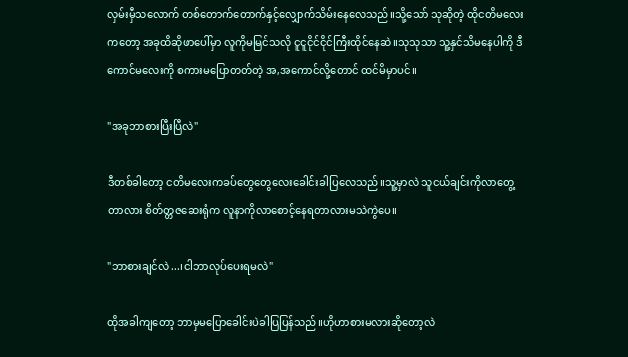လှမ်းမှီသလောက် တစ်တောက်တောက်နှင့်လျှောက်သိမ်းနေလေသည်။သို့သော် သုဆိုတဲ့ ထိုငတိမလေးကတော့ အခုထိဆိုဖာပေါ်မှာ လူကိုမမြင်သလို ငူငူငိုင်ငိုင်ကြီးထိုင်နေဆဲ။သုသုသာ သူ့နှင်သိမနေပါကို ဒီကောင်မလေးကို စကားမပြောတတ်တဲ့ အ,အကောင်လို့တောင် ထင်မိမှာပင်။

"အခုဘာစားပြီးပြီလဲ"

ဒီတစ်ခါတော့ ငတိမလေးကခပ်တွေတွေလေးခေါင်းခါပြလေသည်။သူ့မှာလဲ သူငယ်ချင်းကိုလာတွေ့တာလား စိတ်တ္တဇဆေးရုံက လူနာကိုလာစောင့်နေရတာလားမသဲကွဲပေ။

"ဘာစားချင်လဲ...၊ငါဘာလုပ်ပေးရမလဲ"

ထိုအခါကျတော့ ဘာမှမပြောခေါင်းပဲခါပြပြန်သည်။ဟိုဟာစားမလားဆိုတော့လဲ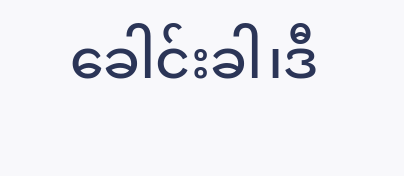ခေါင်းခါ၊ဒီ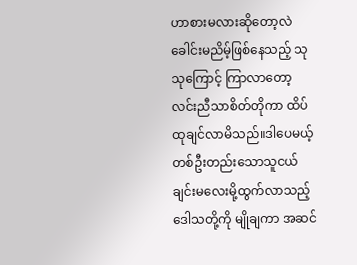ဟာစားမလားဆိုတော့လဲ ခေါင်းမညိမ့်ဖြစ်နေသည့် သုသုကြောင့် ကြာလာတော့ လင်းညီသာစိတ်တိုကာ ထိပ်ထုချင်လာမိသည်။ဒါပေမယ့် တစ်ဦးတည်းသောသူငယ်ချင်းမလေးမို့ထွက်လာသည့်ဒေါသတို့ကို မျိုချကာ အဆင်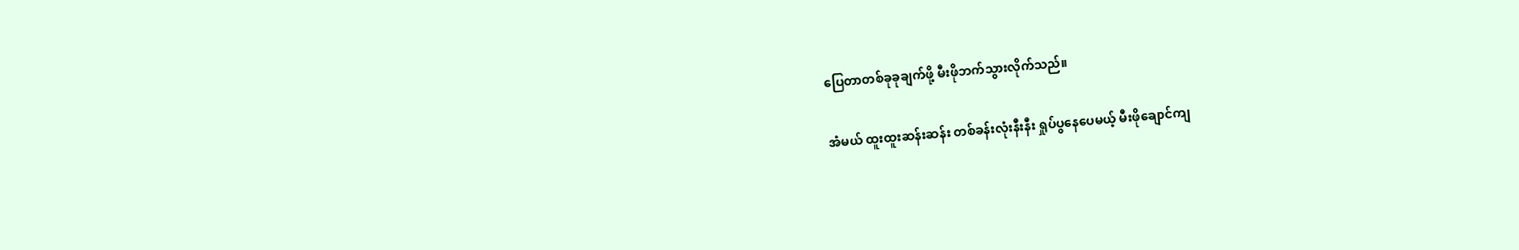ပြေတာတစ်ခုခုချက်ဖို့ မီးဖိုဘက်သွားလိုက်သည်။

အံမယ် ထူးထူးဆန်းဆန်း တစ်ခန်းလုံးနီးနီး ရှုပ်ပွနေပေမယ့် မီး‌ဖိုချောင်ကျ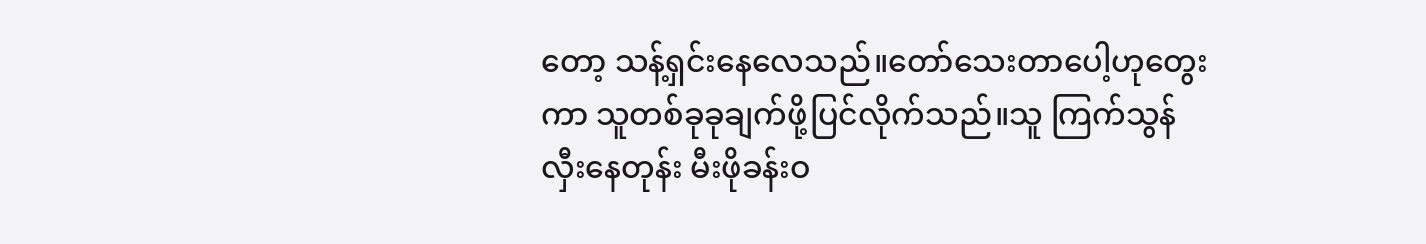တော့ သန့်ရှင်းနေလေသည်။တော်သေးတာပေါ့ဟုတွေးကာ သူတစ်ခုခုချက်ဖို့ပြင်လိုက်သည်။သူ ကြက်သွန်လှီးနေတုန်း မီးဖိုခန်းဝ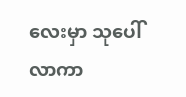လေးမှာ သုပေါ်လာကာ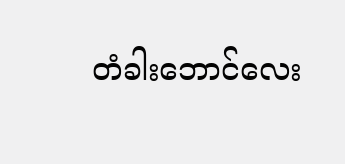တံခါးဘောင်လေး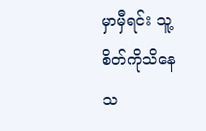မှာမှီရင်း သူ့စိတ်ကိုသိနေသ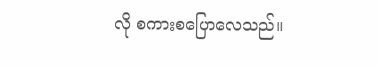လို စကားစပြောလေသည်။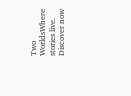Two WorldsWhere stories live. Discover now